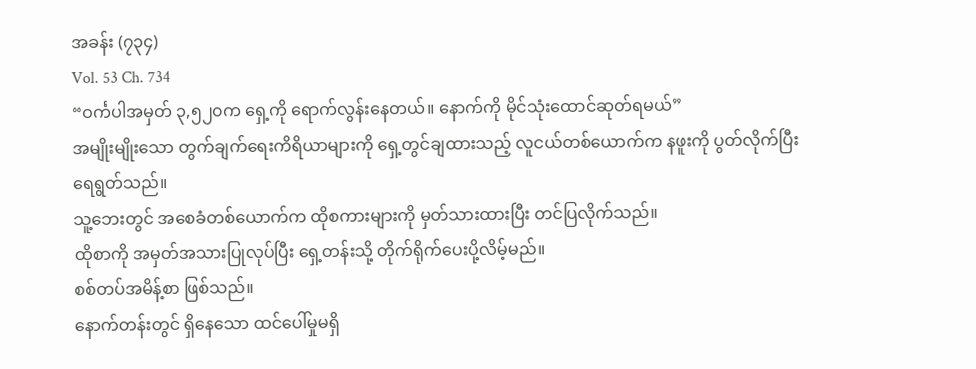အခန်း (၇၃၄)
Vol. 53 Ch. 734
“ဝင်္ကပါအမှတ် ၃,၅၂၀က ရှေ့ကို ရောက်လွန်းနေတယ်။ နောက်ကို မိုင်သုံးထောင်ဆုတ်ရမယ်”
အမျိုးမျိုးသော တွက်ချက်ရေးကိရိယာများကို ရှေ့တွင်ချထားသည့် လူငယ်တစ်ယောက်က နဖူးကို ပွတ်လိုက်ပြီး ရေရွတ်သည်။
သူ့ဘေးတွင် အစေခံတစ်ယောက်က ထိုစကားများကို မှတ်သားထားပြီး တင်ပြလိုက်သည်။
ထိုစာကို အမှတ်အသားပြုလုပ်ပြီး ရှေ့တန်းသို့ တိုက်ရိုက်ပေးပို့လိမ့်မည်။
စစ်တပ်အမိန့်စာ ဖြစ်သည်။
နောက်တန်းတွင် ရှိနေသော ထင်ပေါ်မှုမရှိ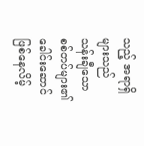သည့် အရာရှိများသည် သန်းချီသောစစ်တပ်များ၏ ခေါင်းဆောင် ဖြစ်နေလိမ့်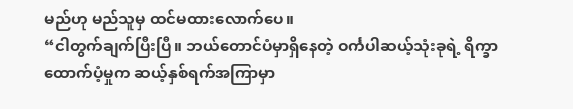မည်ဟု မည်သူမှ ထင်မထားလောက်ပေ။
“ငါတွက်ချက်ပြီးပြီ။ ဘယ်တောင်ပံမှာရှိနေတဲ့ ဝင်္ကပါဆယ့်သုံးခုရဲ့ ရိက္ခာထောက်ပံ့မှုက ဆယ့်နှစ်ရက်အကြာမှာ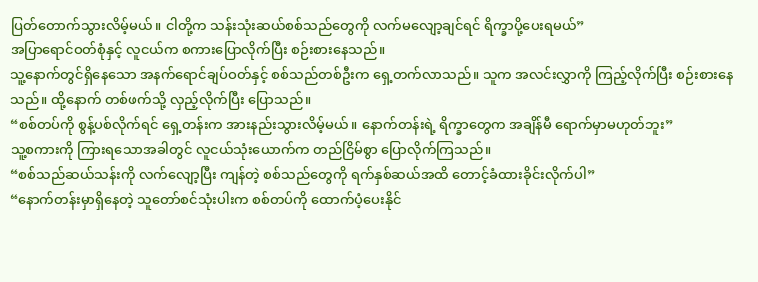ပြတ်တောက်သွားလိမ့်မယ်။ ငါတို့က သန်းသုံးဆယ်စစ်သည်တွေကို လက်မလျော့ချင်ရင် ရိက္ခာပို့ပေးရမယ်”
အပြာရောင်ဝတ်စုံနှင့် လူငယ်က စကားပြောလိုက်ပြီး စဉ်းစားနေသည်။
သူ့နောက်တွင်ရှိနေသော အနက်ရောင်ချပ်ဝတ်နှင့် စစ်သည်တစ်ဦးက ရှေ့တက်လာသည်။ သူက အလင်းလွှာကို ကြည့်လိုက်ပြီး စဉ်းစားနေသည်။ ထို့နောက် တစ်ဖက်သို့ လှည့်လိုက်ပြီး ပြောသည်။
“စစ်တပ်ကို စွန့်ပစ်လိုက်ရင် ရှေ့တန်းက အားနည်းသွားလိမ့်မယ်။ နောက်တန်းရဲ့ ရိက္ခာတွေက အချိန်မီ ရောက်မှာမဟုတ်ဘူး”
သူ့စကားကို ကြားရသောအခါတွင် လူငယ်သုံးယောက်က တည်ငြိမ်စွာ ပြောလိုက်ကြသည်။
“စစ်သည်ဆယ်သန်းကို လက်လျော့ပြီး ကျန်တဲ့ စစ်သည်တွေကို ရက်နှစ်ဆယ်အထိ တောင့်ခံထားခိုင်းလိုက်ပါ”
“နောက်တန်းမှာရှိနေတဲ့ သူတော်စင်သုံးပါးက စစ်တပ်ကို ထောက်ပံ့ပေးနိုင်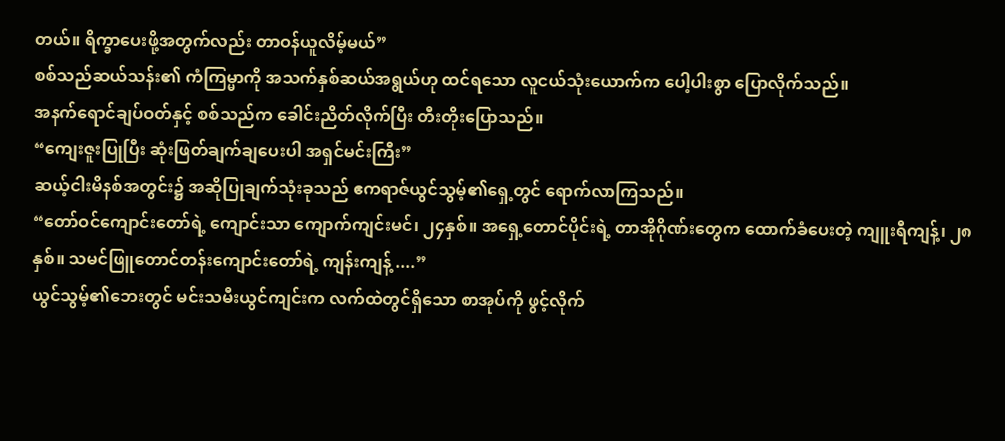တယ်။ ရိက္ခာပေးဖို့အတွက်လည်း တာဝန်ယူလိမ့်မယ်”
စစ်သည်ဆယ်သန်း၏ ကံကြမ္မာကို အသက်နှစ်ဆယ်အရွယ်ဟု ထင်ရသော လူငယ်သုံးယောက်က ပေါ့ပါးစွာ ပြောလိုက်သည်။
အနက်ရောင်ချပ်ဝတ်နှင့် စစ်သည်က ခေါင်းညိတ်လိုက်ပြီး တီးတိုးပြောသည်။
“ကျေးဇူးပြုပြီး ဆုံးဖြတ်ချက်ချပေးပါ အရှင်မင်းကြီး”
ဆယ့်ငါးမိနစ်အတွင်း၌ အဆိုပြုချက်သုံးခုသည် ဧကရာဇ်ယွင်သွမ့်၏ရှေ့တွင် ရောက်လာကြသည်။
“တော်ဝင်ကျောင်းတော်ရဲ့ ကျောင်းသာ ကျောက်ကျင်းမင်၊ ၂၄နှစ်။ အရှေ့တောင်ပိုင်းရဲ့ တာအိုဂိုဏ်းတွေက ထောက်ခံပေးတဲ့ ကျူးရီကျန့်၊ ၂၈နှစ်။ သမင်ဖြူတောင်တန်းကျောင်းတော်ရဲ့ ကျန်းကျန့် ....”
ယွင်သွမ့်၏ဘေးတွင် မင်းသမီးယွင်ကျင်းက လက်ထဲတွင်ရှိသော စာအုပ်ကို ဖွင့်လိုက်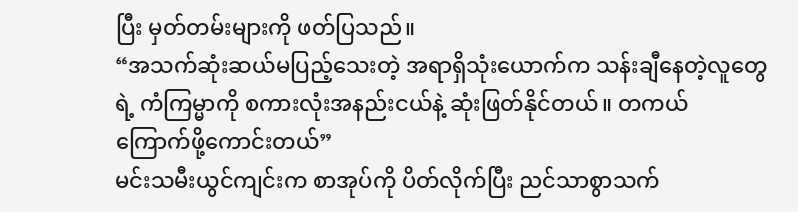ပြီး မှတ်တမ်းများကို ဖတ်ပြသည်။
“အသက်ဆုံးဆယ်မပြည့်သေးတဲ့ အရာရှိသုံးယောက်က သန်းချီနေတဲ့လူတွေရဲ့ ကံကြမ္မာကို စကားလုံးအနည်းငယ်နဲ့ ဆုံးဖြတ်နိုင်တယ်။ တကယ် ကြောက်ဖို့ကောင်းတယ်”
မင်းသမီးယွင်ကျင်းက စာအုပ်ကို ပိတ်လိုက်ပြီး ညင်သာစွာသက်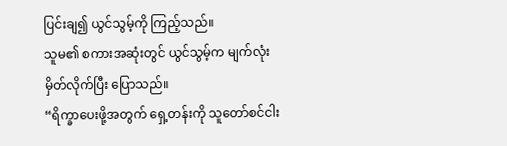ပြင်းချ၍ ယွင်သွမ့်ကို ကြည့်သည်။
သူမ၏ စကားအဆုံးတွင် ယွင်သွမ့်က မျက်လုံးမှိတ်လိုက်ပြီး ပြောသည်။
“ရိက္ခာပေးဖို့အတွက် ရှေ့တန်းကို သူတော်စင်ငါး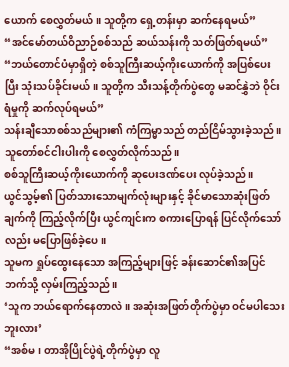ယောက် စေလွှတ်မယ်။ သူတို့က ရှေ့တန်းမှာ ဆက်နေရမယ်”
“အင်မော်တယ်ဝိညာဉ်စစ်သည် ဆယ်သန်းကို သတ်ဖြတ်ရမယ်”
“ဘယ်တောင်ပံမှာရှိတဲ့ စစ်သူကြီးဆယ့်ကိုးယောက်ကို အပြစ်ပေးပြီး သုံးသပ်ခိုင်းမယ်။ သူတို့က သီးသန့်တိုက်ပွဲတွေ မဆင်နွှဲဘဲ ဝိုင်းရံမှုကို ဆက်လုပ်ရမယ်”
သန်းချီသောစစ်သည်များ၏ ကံကြမ္မာသည် တည်ငြိမ်သွားခဲ့သည်။
သူတော်စင်ငါးပါးကို စေလွှတ်လိုက်သည်။
စစ်သူကြီးဆယ့်ကိုးယောက်ကို ဆုပေးဒဏ်ပေး လုပ်ခဲ့သည်။
ယွင်သွမ့်၏ ပြတ်သားသောမျက်လုံးများနှင့် ခိုင်မာသောဆုံးဖြတ်ချက်ကို ကြည့်လိုက်ပြီး ယွင်ကျင်းက စကားပြောရန် ပြင်လိုက်သော်လည်း မပြောဖြစ်ခဲ့ပေ။
သူမက ရှုပ်ထွေးနေသော အကြည့်များဖြင့် ခန်းဆောင်၏အပြင်ဘက်သို့ လှမ်းကြည့်သည်။
‘သူက ဘယ်ရောက်နေတာလဲ။ အဆုံးအဖြတ်တိုက်ပွဲမှာ ဝင်မပါသေးဘူးလား’
“အစ်မ၊ တာအိုပြိုင်ပွဲရဲ့တိုက်ပွဲမှာ လူ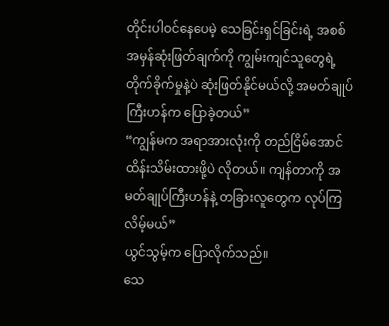တိုင်းပါဝင်နေပေမဲ့ သေခြင်းရှင်ခြင်းရဲ့ အစစ်အမှန်ဆုံးဖြတ်ချက်ကို ကျွမ်းကျင်သူတွေရဲ့ တိုက်ခိုက်မှုနဲ့ပဲ ဆုံးဖြတ်နိုင်မယ်လို့ အမတ်ချုပ်ကြီးဟန်က ပြောခဲ့တယ်”
“ကျွန်မက အရာအားလုံးကို တည်ငြိမ်အောင် ထိန်းသိမ်းထားဖို့ပဲ လိုတယ်။ ကျန်တာကို အမတ်ချုပ်ကြီးဟန်နဲ့ တခြားလူတွေက လုပ်ကြလိမ့်မယ်”
ယွင်သွမ့်က ပြောလိုက်သည်။
သေ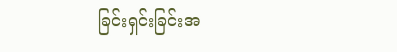ခြင်းရှင်းခြင်းအ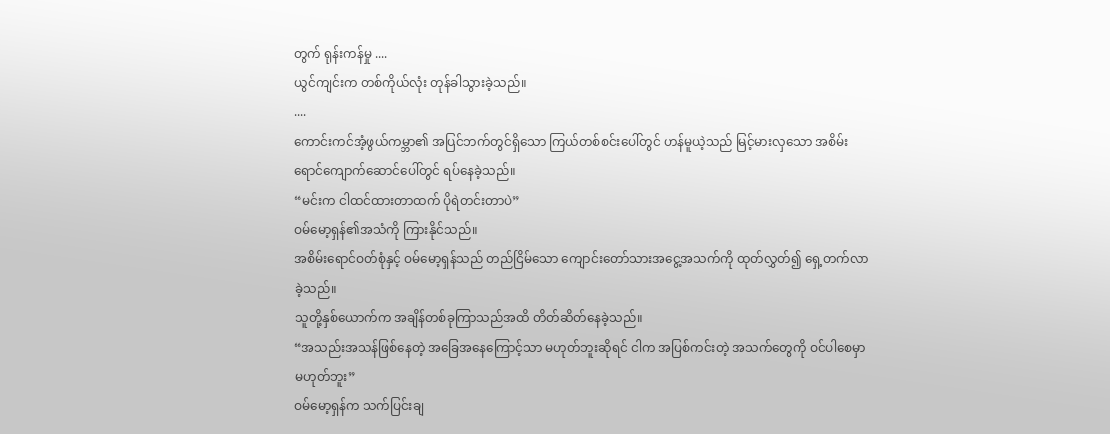တွက် ရုန်းကန်မှု ....
ယွင်ကျင်းက တစ်ကိုယ်လုံး တုန်ခါသွားခဲ့သည်။
....
ကောင်းကင်အံ့ဖွယ်ကမ္ဘာ၏ အပြင်ဘက်တွင်ရှိသော ကြယ်တစ်စင်းပေါ်တွင် ဟန်မူယဲ့သည် မြင့်မားလှသော အစိမ်းရောင်ကျောက်ဆောင်ပေါ်တွင် ရပ်နေခဲ့သည်။
“မင်းက ငါထင်ထားတာထက် ပိုရဲတင်းတာပဲ”
ဝမ်မော့ရှန်၏အသံကို ကြားနိုင်သည်။
အစိမ်းရောင်ဝတ်စုံနှင့် ဝမ်မော့ရှန်သည် တည်ငြိမ်သော ကျောင်းတော်သားအငွေ့အသက်ကို ထုတ်လွှတ်၍ ရှေ့တက်လာခဲ့သည်။
သူတို့နှစ်ယောက်က အချိန်တစ်ခုကြာသည်အထိ တိတ်ဆိတ်နေခဲ့သည်။
“အသည်းအသန်ဖြစ်နေတဲ့ အခြေအနေကြောင့်သာ မဟုတ်ဘူးဆိုရင် ငါက အပြစ်ကင်းတဲ့ အသက်တွေကို ဝင်ပါစေမှာမဟုတ်ဘူး”
ဝမ်မော့ရှန်က သက်ပြင်းချ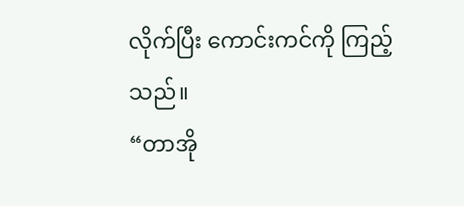လိုက်ပြီး ကောင်းကင်ကို ကြည့်သည်။
“တာအို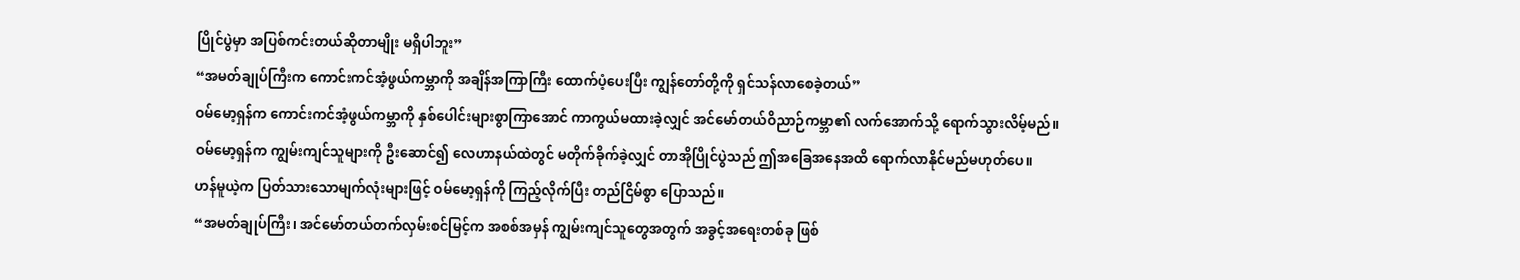ပြိုင်ပွဲမှာ အပြစ်ကင်းတယ်ဆိုတာမျိုး မရှိပါဘူး”
“အမတ်ချုပ်ကြီးက ကောင်းကင်အံ့ဖွယ်ကမ္ဘာကို အချိန်အကြာကြီး ထောက်ပံ့ပေးပြီး ကျွန်တော်တို့ကို ရှင်သန်လာစေခဲ့တယ်”
ဝမ်မော့ရှန်က ကောင်းကင်အံ့ဖွယ်ကမ္ဘာကို နှစ်ပေါင်းများစွာကြာအောင် ကာကွယ်မထားခဲ့လျှင် အင်မော်တယ်ဝိညာဉ်ကမ္ဘာ၏ လက်အောက်သို့ ရောက်သွားလိမ့်မည်။
ဝမ်မော့ရှန်က ကျွမ်းကျင်သူများကို ဦးဆောင်၍ လေဟာနယ်ထဲတွင် မတိုက်ခိုက်ခဲ့လျှင် တာအိုပြိုင်ပွဲသည် ဤအခြေအနေအထိ ရောက်လာနိုင်မည်မဟုတ်ပေ။
ဟန်မူယဲ့က ပြတ်သားသောမျက်လုံးများဖြင့် ဝမ်မော့ရှန်ကို ကြည့်လိုက်ပြီး တည်ငြိမ်စွာ ပြောသည်။
“အမတ်ချုပ်ကြီး၊ အင်မော်တယ်တက်လှမ်းစင်မြင့်က အစစ်အမှန် ကျွမ်းကျင်သူတွေအတွက် အခွင့်အရေးတစ်ခု ဖြစ်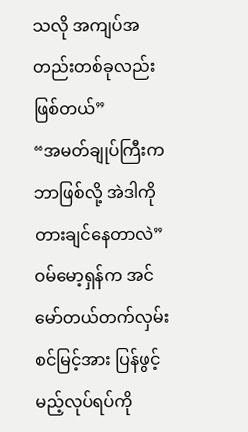သလို အကျပ်အတည်းတစ်ခုလည်း ဖြစ်တယ်”
“အမတ်ချုပ်ကြီးက ဘာဖြစ်လို့ အဲဒါကို တားချင်နေတာလဲ”
ဝမ်မော့ရှန်က အင်မော်တယ်တက်လှမ်းစင်မြင့်အား ပြန်ဖွင့်မည့်လုပ်ရပ်ကို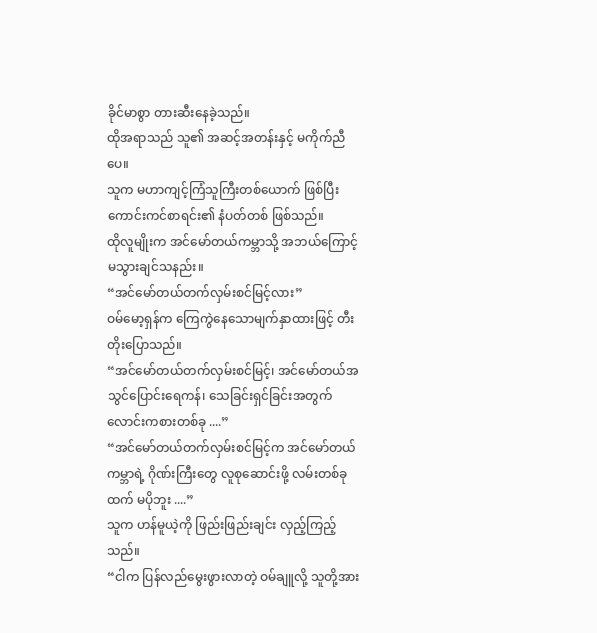ခိုင်မာစွာ တားဆီးနေခဲ့သည်။
ထိုအရာသည် သူ၏ အဆင့်အတန်းနှင့် မကိုက်ညီပေ။
သူက မဟာကျင့်ကြံသူကြီးတစ်ယောက် ဖြစ်ပြီး ကောင်းကင်စာရင်း၏ နံပတ်တစ် ဖြစ်သည်။
ထိုလူမျိုးက အင်မော်တယ်ကမ္ဘာသို့ အဘယ်ကြောင့် မသွားချင်သနည်း။
“အင်မော်တယ်တက်လှမ်းစင်မြင့်လား”
ဝမ်မော့ရှန်က ကြေကွဲနေသောမျက်နှာထားဖြင့် တီးတိုးပြောသည်။
“အင်မော်တယ်တက်လှမ်းစင်မြင့်၊ အင်မော်တယ်အသွင်ပြောင်းရေကန်၊ သေခြင်းရှင်ခြင်းအတွက် လောင်းကစားတစ်ခု ....”
“အင်မော်တယ်တက်လှမ်းစင်မြင့်က အင်မော်တယ်ကမ္ဘာရဲ့ ဂိုဏ်းကြီးတွေ လူစုဆောင်းဖို့ လမ်းတစ်ခုထက် မပိုဘူး ....”
သူက ဟန်မူယဲ့ကို ဖြည်းဖြည်းချင်း လှည့်ကြည့်သည်။
“ငါက ပြန်လည်မွေးဖွားလာတဲ့ ဝမ်ချူလို့ သူတို့အား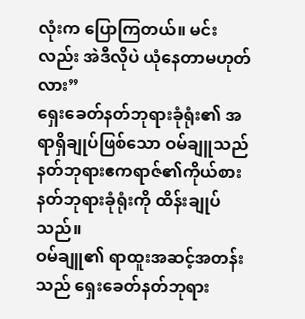လုံးက ပြောကြတယ်။ မင်းလည်း အဲဒီလိုပဲ ယုံနေတာမဟုတ်လား”
ရှေးခေတ်နတ်ဘုရားခုံရုံး၏ အရာရှိချုပ်ဖြစ်သော ဝမ်ချူသည် နတ်ဘုရားဧကရာဇ်၏ကိုယ်စား နတ်ဘုရားခုံရုံးကို ထိန်းချုပ်သည်။
ဝမ်ချူ၏ ရာထူးအဆင့်အတန်းသည် ရှေးခေတ်နတ်ဘုရား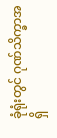ခုံရုံးတွင် ဂုဏ်သိက္ခာအရှိ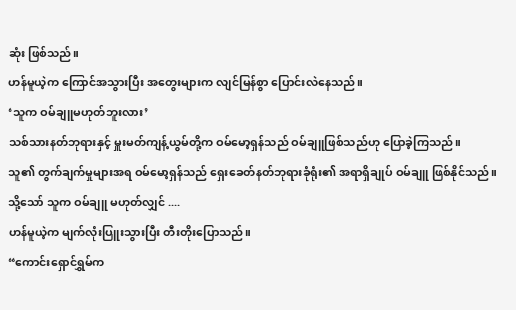ဆုံး ဖြစ်သည်။
ဟန်မူယဲ့က ကြောင်အသွားပြီး အတွေးများက လျင်မြန်စွာ ပြောင်းလဲနေသည်။
‘သူက ဝမ်ချူမဟုတ်ဘူးလား’
သစ်သားနတ်ဘုရားနှင့် မှူးမတ်ကျန့်ယွမ်တို့က ဝမ်မော့ရှန်သည် ဝမ်ချူဖြစ်သည်ဟု ပြောခဲ့ကြသည်။
သူ၏ တွက်ချက်မှုများအရ ဝမ်မော့ရှန်သည် ရှေးခေတ်နတ်ဘုရားခုံရုံး၏ အရာရှိချုပ် ဝမ်ချူ ဖြစ်နိုင်သည်။
သို့သော် သူက ဝမ်ချူ မဟုတ်လျှင် ....
ဟန်မူယဲ့က မျက်လုံးပြူးသွားပြီး တီးတိုးပြောသည်။
“ကောင်းရှောင်ရွှမ်က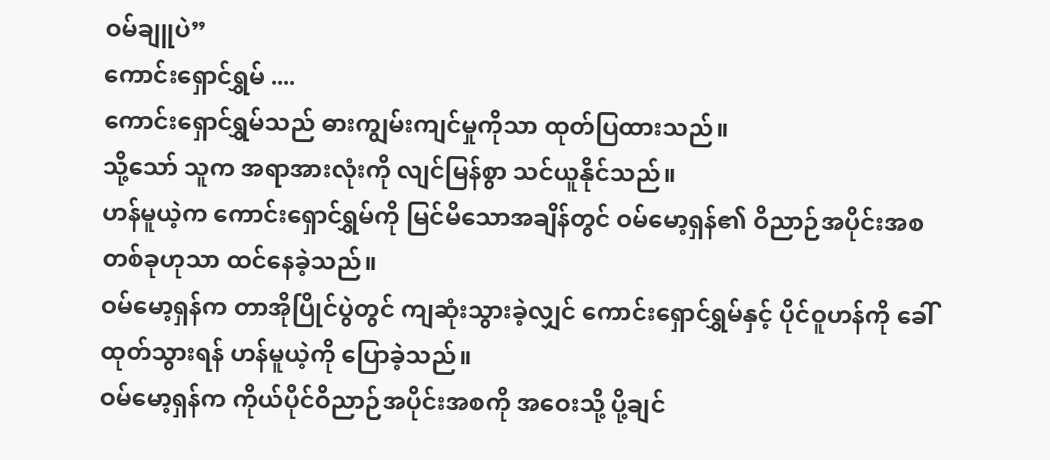ဝမ်ချူပဲ”
ကောင်းရှောင်ရွှမ် ....
ကောင်းရှောင်ရွှမ်သည် ဓားကျွမ်းကျင်မှုကိုသာ ထုတ်ပြထားသည်။
သို့သော် သူက အရာအားလုံးကို လျင်မြန်စွာ သင်ယူနိုင်သည်။
ဟန်မူယဲ့က ကောင်းရှောင်ရွှမ်ကို မြင်မိသောအချိန်တွင် ဝမ်မော့ရှန်၏ ဝိညာဉ်အပိုင်းအစတစ်ခုဟုသာ ထင်နေခဲ့သည်။
ဝမ်မော့ရှန်က တာအိုပြိုင်ပွဲတွင် ကျဆုံးသွားခဲ့လျှင် ကောင်းရှောင်ရွှမ်နှင့် ပိုင်ဝူဟန်ကို ခေါ်ထုတ်သွားရန် ဟန်မူယဲ့ကို ပြောခဲ့သည်။
ဝမ်မော့ရှန်က ကိုယ်ပိုင်ဝိညာဉ်အပိုင်းအစကို အဝေးသို့ ပို့ချင်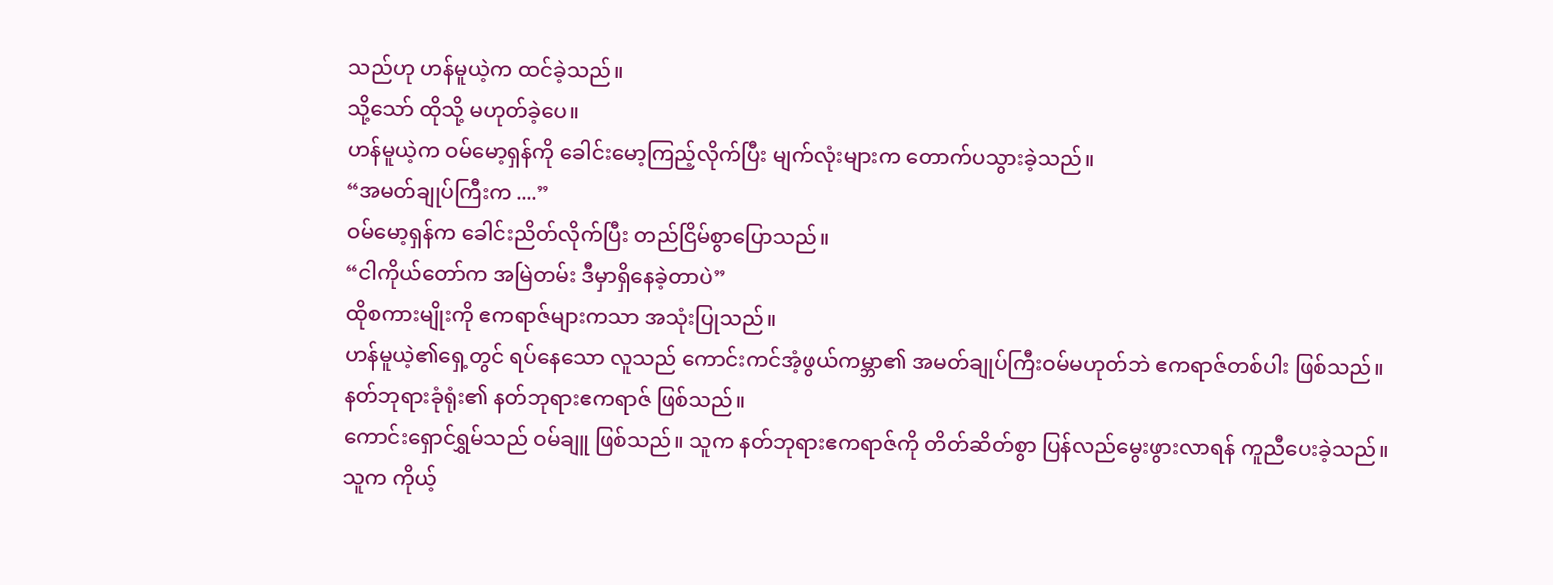သည်ဟု ဟန်မူယဲ့က ထင်ခဲ့သည်။
သို့သော် ထိုသို့ မဟုတ်ခဲ့ပေ။
ဟန်မူယဲ့က ဝမ်မော့ရှန်ကို ခေါင်းမော့ကြည့်လိုက်ပြီး မျက်လုံးများက တောက်ပသွားခဲ့သည်။
“အမတ်ချုပ်ကြီးက ....”
ဝမ်မော့ရှန်က ခေါင်းညိတ်လိုက်ပြီး တည်ငြိမ်စွာပြောသည်။
“ငါကိုယ်တော်က အမြဲတမ်း ဒီမှာရှိနေခဲ့တာပဲ”
ထိုစကားမျိုးကို ဧကရာဇ်များကသာ အသုံးပြုသည်။
ဟန်မူယဲ့၏ရှေ့တွင် ရပ်နေသော လူသည် ကောင်းကင်အံ့ဖွယ်ကမ္ဘာ၏ အမတ်ချုပ်ကြီးဝမ်မဟုတ်ဘဲ ဧကရာဇ်တစ်ပါး ဖြစ်သည်။
နတ်ဘုရားခုံရုံး၏ နတ်ဘုရားဧကရာဇ် ဖြစ်သည်။
ကောင်းရှောင်ရွှမ်သည် ဝမ်ချူ ဖြစ်သည်။ သူက နတ်ဘုရားဧကရာဇ်ကို တိတ်ဆိတ်စွာ ပြန်လည်မွေးဖွားလာရန် ကူညီပေးခဲ့သည်။
သူက ကိုယ့်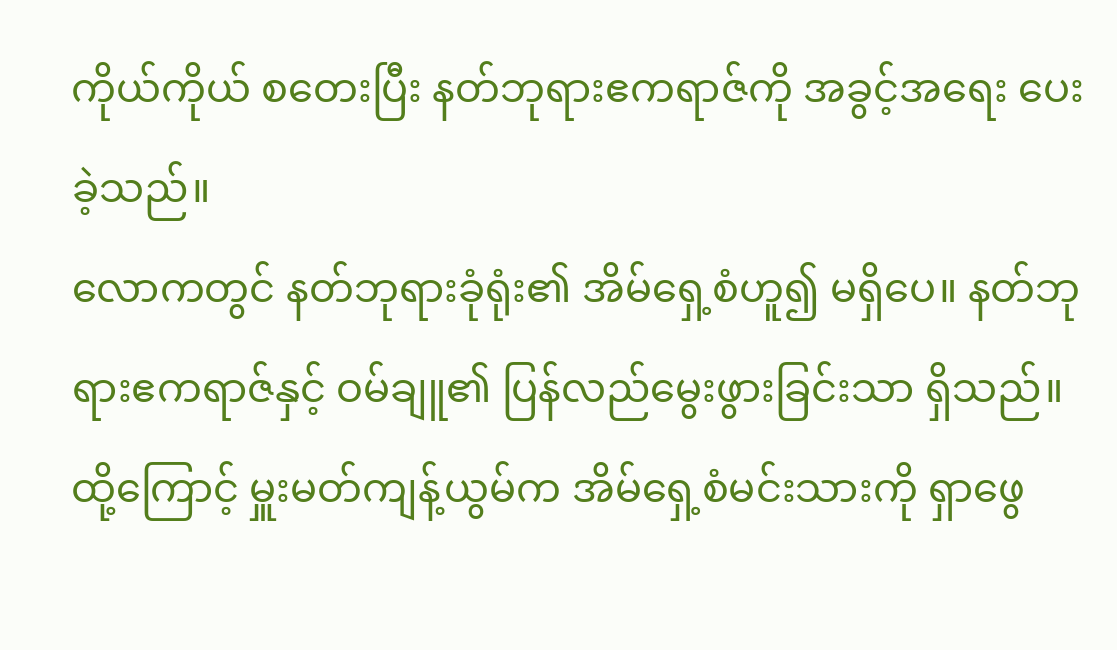ကိုယ်ကိုယ် စတေးပြီး နတ်ဘုရားဧကရာဇ်ကို အခွင့်အရေး ပေးခဲ့သည်။
လောကတွင် နတ်ဘုရားခုံရုံး၏ အိမ်ရှေ့စံဟူ၍ မရှိပေ။ နတ်ဘုရားဧကရာဇ်နှင့် ဝမ်ချူ၏ ပြန်လည်မွေးဖွားခြင်းသာ ရှိသည်။
ထို့ကြောင့် မှူးမတ်ကျန့်ယွမ်က အိမ်ရှေ့စံမင်းသားကို ရှာဖွေ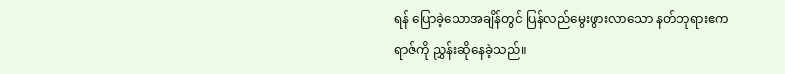ရန် ပြောခဲ့သောအချိန်တွင် ပြန်လည်မွေးဖွားလာသော နတ်ဘုရားဧကရာဇ်ကို ညွှန်းဆိုနေခဲ့သည်။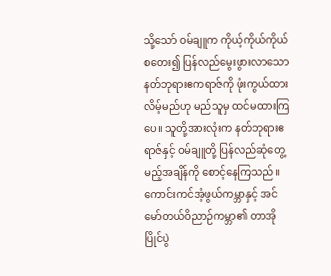သို့သော် ဝမ်ချူက ကိုယ့်ကိုယ်ကိုယ် စတေး၍ ပြန်လည်မွေးဖွားလာသော နတ်ဘုရားဧကရာဇ်ကို ဖုံးကွယ်ထားလိမ့်မည်ဟု မည်သူမှ ထင်မထားကြပေ။ သူတို့အားလုံးက နတ်ဘုရားဧရာဇ်နှင့် ဝမ်ချူတို့ ပြန်လည်ဆုံတွေ့မည့်အချိန်ကို စောင့်နေကြသည်။
ကောင်းကင်အံ့ဖွယ်ကမ္ဘာနှင့် အင်မော်တယ်ဝိညာဉ်ကမ္ဘာ၏ တာအိုပြိုင်ပွဲ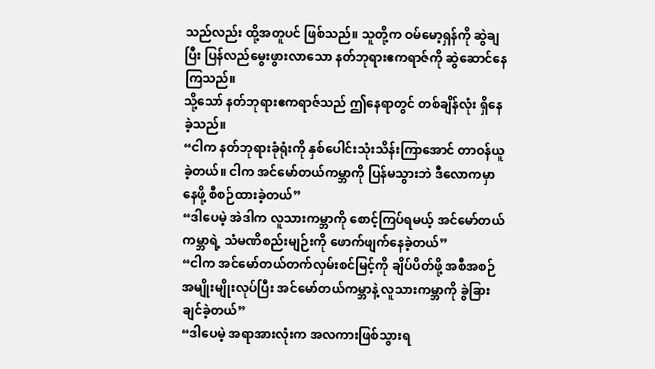သည်လည်း ထို့အတူပင် ဖြစ်သည်။ သူတို့က ဝမ်မော့ရှန်ကို ဆွဲချပြီး ပြန်လည်မွေးဖွားလာသော နတ်ဘုရားဧကရာဇ်ကို ဆွဲဆောင်နေကြသည်။
သို့သော် နတ်ဘုရားဧကရာဇ်သည် ဤနေရာတွင် တစ်ချိန်လုံး ရှိနေခဲ့သည်။
“ငါက နတ်ဘုရားခုံရုံးကို နှစ်ပေါင်းသုံးသိန်းကြာအောင် တာဝန်ယူခဲ့တယ်။ ငါက အင်မော်တယ်ကမ္ဘာကို ပြန်မသွားဘဲ ဒီလောကမှာ နေဖို့ စီစဉ်ထားခဲ့တယ်”
“ဒါပေမဲ့ အဲဒါက လူသားကမ္ဘာကို စောင့်ကြပ်ရမယ့် အင်မော်တယ်ကမ္ဘာရဲ့ သံမဏိစည်းမျဉ်းကို ဖောက်ဖျက်နေခဲ့တယ်”
“ငါက အင်မော်တယ်တက်လှမ်းစင်မြင့်ကို ချိပ်ပိတ်ဖို့ အစီအစဉ်အမျိုးမျိုးလုပ်ပြီး အင်မော်တယ်ကမ္ဘာနဲ့ လူသားကမ္ဘာကို ခွဲခြားချင်ခဲ့တယ်”
“ဒါပေမဲ့ အရာအားလုံးက အလကားဖြစ်သွားရ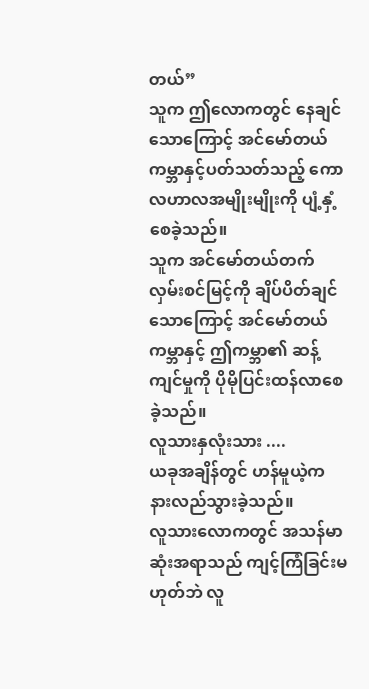တယ်”
သူက ဤလောကတွင် နေချင်သောကြောင့် အင်မော်တယ်ကမ္ဘာနှင့်ပတ်သတ်သည့် ကောလဟာလအမျိုးမျိုးကို ပျံ့နှံ့စေခဲ့သည်။
သူက အင်မော်တယ်တက်လှမ်းစင်မြင့်ကို ချိပ်ပိတ်ချင်သောကြောင့် အင်မော်တယ်ကမ္ဘာနှင့် ဤကမ္ဘာ၏ ဆန့်ကျင်မှုကို ပိုမိုပြင်းထန်လာစေခဲ့သည်။
လူသားနှလုံးသား ....
ယခုအချိန်တွင် ဟန်မူယဲ့က နားလည်သွားခဲ့သည်။
လူသားလောကတွင် အသန်မာဆုံးအရာသည် ကျင့်ကြံခြင်းမဟုတ်ဘဲ လူ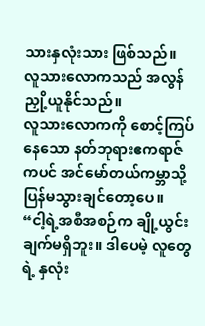သားနှလုံးသား ဖြစ်သည်။
လူသားလောကသည် အလွန်ညှို့ယူနိုင်သည်။
လူသားလောကကို စောင့်ကြပ်နေသော နတ်ဘုရားဧကရာဇ်ကပင် အင်မော်တယ်ကမ္ဘာသို့ ပြန်မသွားချင်တော့ပေ။
“ငါ့ရဲ့အစီအစဉ်က ချို့ယွင်းချက်မရှိဘူး။ ဒါပေမဲ့ လူတွေရဲ့ နှလုံး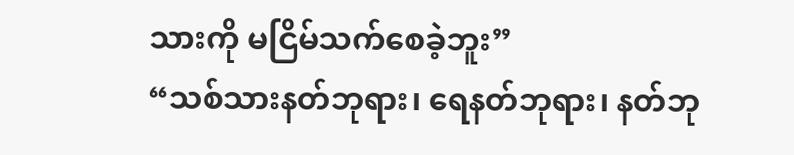သားကို မငြိမ်သက်စေခဲ့ဘူး”
“သစ်သားနတ်ဘုရား၊ ရေနတ်ဘုရား၊ နတ်ဘု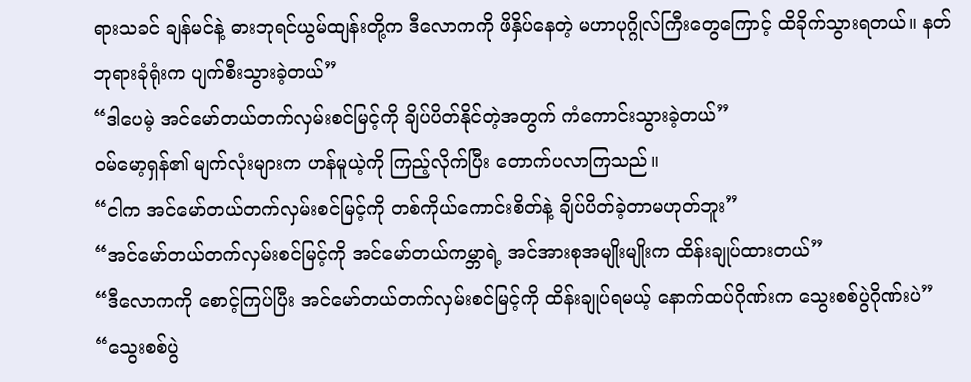ရားသခင် ချန်မင်နဲ့ ဓားဘုရင်ယွမ်ထျန်းတို့က ဒီလောကကို ဖိနှိပ်နေတဲ့ မဟာပုဂ္ဂိုလ်ကြီးတွေကြောင့် ထိခိုက်သွားရတယ်။ နတ်ဘုရားခုံရုံးက ပျက်စီးသွားခဲ့တယ်”
“ဒါပေမဲ့ အင်မော်တယ်တက်လှမ်းစင်မြင့်ကို ချိပ်ပိတ်နိုင်တဲ့အတွက် ကံကောင်းသွားခဲ့တယ်”
ဝမ်မော့ရှန်၏ မျက်လုံးများက ဟန်မူယဲ့ကို ကြည့်လိုက်ပြီး တောက်ပလာကြသည်။
“ငါက အင်မော်တယ်တက်လှမ်းစင်မြင့်ကို တစ်ကိုယ်ကောင်းစိတ်နဲ့ ချိပ်ပိတ်ခဲ့တာမဟုတ်ဘူး”
“အင်မော်တယ်တက်လှမ်းစင်မြင့်ကို အင်မော်တယ်ကမ္ဘာရဲ့ အင်အားစုအမျိုးမျိုးက ထိန်းချုပ်ထားတယ်”
“ဒီလောကကို စောင့်ကြပ်ပြီး အင်မော်တယ်တက်လှမ်းစင်မြင့်ကို ထိန်းချုပ်ရမယ့် နောက်ထပ်ဂိုဏ်းက သွေးစစ်ပွဲဂိုဏ်းပဲ”
“သွေးစစ်ပွဲ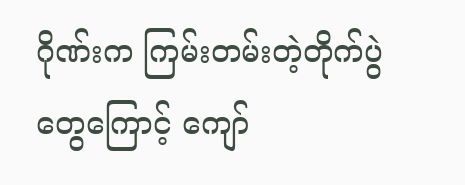ဂိုဏ်းက ကြမ်းတမ်းတဲ့တိုက်ပွဲတွေကြောင့် ကျော်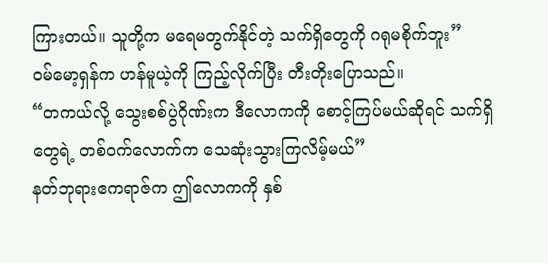ကြားတယ်။ သူတို့က မရေမတွက်နိုင်တဲ့ သက်ရှိတွေကို ဂရုမစိုက်ဘူး”
ဝမ်မော့ရှန်က ဟန်မူယဲ့ကို ကြည့်လိုက်ပြီး တီးတိုးပြောသည်။
“တကယ်လို့ သွေးစစ်ပွဲဂိုဏ်းက ဒီလောကကို စောင့်ကြပ်မယ်ဆိုရင် သက်ရှိတွေရဲ့ တစ်ဝက်လောက်က သေဆုံးသွားကြလိမ့်မယ်”
နတ်ဘုရားဧကရာဇ်က ဤလောကကို နှစ်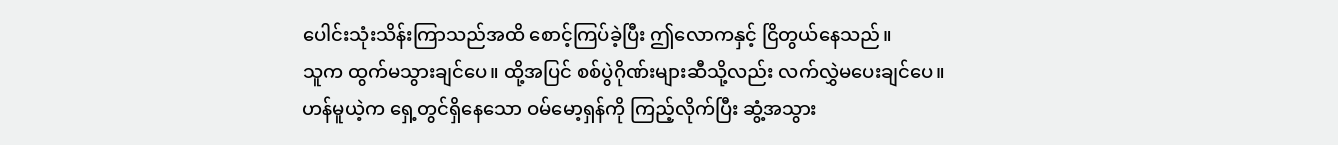ပေါင်းသုံးသိန်းကြာသည်အထိ စောင့်ကြပ်ခဲ့ပြီး ဤလောကနှင့် ငြိတွယ်နေသည်။
သူက ထွက်မသွားချင်ပေ။ ထို့အပြင် စစ်ပွဲဂိုဏ်းများဆီသို့လည်း လက်လွှဲမပေးချင်ပေ။
ဟန်မူယဲ့က ရှေ့တွင်ရှိနေသော ဝမ်မော့ရှန်ကို ကြည့်လိုက်ပြီး ဆွံ့အသွား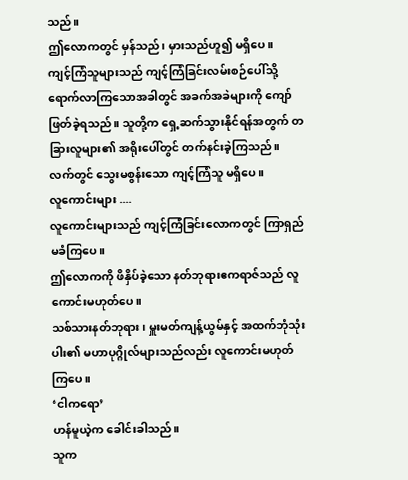သည်။
ဤလောကတွင် မှန်သည်၊ မှားသည်ဟူ၍ မရှိပေ။
ကျင့်ကြံသူများသည် ကျင့်ကြံခြင်းလမ်းစဉ်ပေါ်သို့ ရောက်လာကြသောအခါတွင် အခက်အခဲများကို ကျော်ဖြတ်ခဲ့ရသည်။ သူတို့က ရှေ့ဆက်သွားနိုင်ရန်အတွက် တခြားလူများ၏ အရိုးပေါ်တွင် တက်နင်းခဲ့ကြသည်။
လက်တွင် သွေးမစွန်းသော ကျင့်ကြံသူ မရှိပေ။
လူကောင်းများ ....
လူကောင်းများသည် ကျင့်ကြံခြင်းလောကတွင် ကြာရှည်မခံကြပေ။
ဤလောကကို ဖိနှိပ်ခဲ့သော နတ်ဘုရားဧကရာဇ်သည် လူကောင်းမဟုတ်ပေ။
သစ်သားနတ်ဘုရား၊ မှူးမတ်ကျန့်ယွမ်နှင့် အထက်ဘုံသုံးပါး၏ မဟာပုဂ္ဂိုလ်များသည်လည်း လူကောင်းမဟုတ်ကြပေ။
‘ငါကရော’
ဟန်မူယဲ့က ခေါင်းခါသည်။
သူက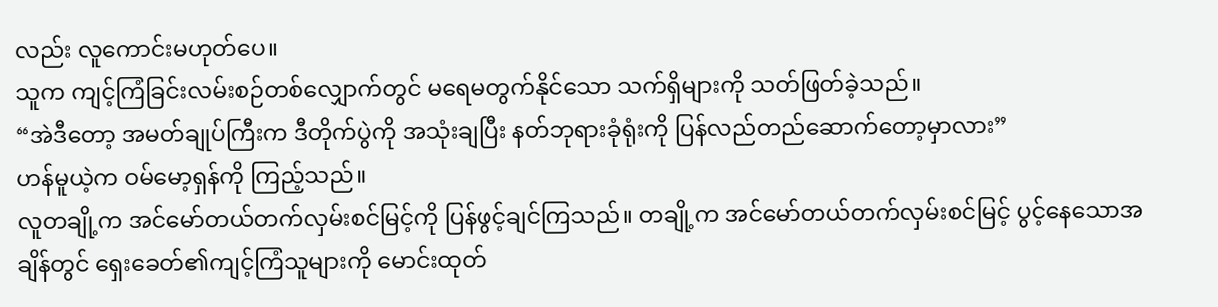လည်း လူကောင်းမဟုတ်ပေ။
သူက ကျင့်ကြံခြင်းလမ်းစဉ်တစ်လျှောက်တွင် မရေမတွက်နိုင်သော သက်ရှိများကို သတ်ဖြတ်ခဲ့သည်။
“အဲဒီတော့ အမတ်ချုပ်ကြီးက ဒီတိုက်ပွဲကို အသုံးချပြီး နတ်ဘုရားခုံရုံးကို ပြန်လည်တည်ဆောက်တော့မှာလား”
ဟန်မူယဲ့က ဝမ်မော့ရှန်ကို ကြည့်သည်။
လူတချို့က အင်မော်တယ်တက်လှမ်းစင်မြင့်ကို ပြန်ဖွင့်ချင်ကြသည်။ တချို့က အင်မော်တယ်တက်လှမ်းစင်မြင့် ပွင့်နေသောအချိန်တွင် ရှေးခေတ်၏ကျင့်ကြံသူများကို မောင်းထုတ်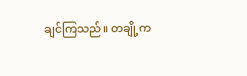ချင်ကြသည်။ တချို့က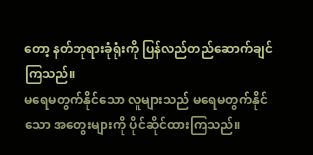တော့ နတ်ဘုရားခုံရုံးကို ပြန်လည်တည်ဆောက်ချင်ကြသည်။
မရေမတွက်နိုင်သော လူများသည် မရေမတွက်နိုင်သော အတွေးများကို ပိုင်ဆိုင်ထားကြသည်။